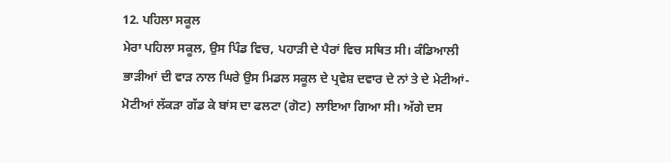12. ਪਹਿਲਾ ਸਕੂਲ
ਮੇਰਾ ਪਹਿਲਾ ਸਕੂਲ, ਉਸ ਪਿੰਡ ਵਿਚ, ਪਹਾੜੀ ਦੇ ਪੈਰਾਂ ਵਿਚ ਸਥਿਤ ਸੀ। ਕੰਡਿਆਲੀ ਭਾੜੀਆਂ ਦੀ ਵਾੜ ਨਾਲ ਘਿਰੇ ਉਸ ਮਿਡਲ ਸਕੂਲ ਦੇ ਪ੍ਰਵੇਸ਼ ਦਵਾਰ ਦੇ ਨਾਂ ਤੇ ਦੇ ਮੇਟੀਆਂ-ਮੋਟੀਆਂ ਲੱਕੜਾ ਗੱਡ ਕੇ ਬਾਂਸ ਦਾ ਫਲਟਾ (ਗੋਟ) ਲਾਇਆ ਗਿਆ ਸੀ। ਅੱਗੇ ਦਸ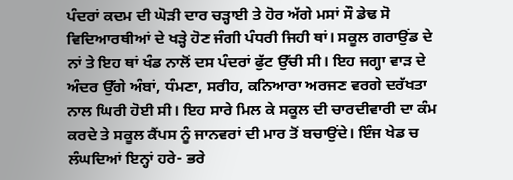ਪੰਦਰਾਂ ਕਦਮ ਦੀ ਘੋੜੀ ਦਾਰ ਚੜ੍ਹਾਈ ਤੇ ਹੋਰ ਅੱਗੇ ਮਸਾਂ ਸੌ ਡੇਢ ਸੋ ਵਿਦਿਆਰਥੀਆਂ ਦੇ ਖੜ੍ਹੇ ਹੋਣ ਜੰਗੀ ਪੰਧਰੀ ਜਿਹੀ ਥਾਂ। ਸਕੂਲ ਗਰਾਉਂਡ ਦੇ ਨਾਂ ਤੇ ਇਹ ਥਾਂ ਖੰਡ ਨਾਲੋਂ ਦਸ ਪੰਦਰਾਂ ਫੁੱਟ ਉੱਚੀ ਸੀ। ਇਹ ਜਗ੍ਹਾ ਵਾੜ ਦੇ ਅੰਦਰ ਉੱਗੇ ਅੰਬਾਂ, ਧੰਮਣਾ, ਸਰੀਹ, ਕਨਿਆਰਾ ਅਰਜਣ ਵਰਗੇ ਦਰੱਖਤਾ ਨਾਲ ਘਿਰੀ ਹੋਈ ਸੀ। ਇਹ ਸਾਰੇ ਮਿਲ ਕੇ ਸਕੂਲ ਦੀ ਚਾਰਦੀਵਾਰੀ ਦਾ ਕੰਮ ਕਰਦੇ ਤੇ ਸਕੂਲ ਕੈਂਪਸ ਨੂੰ ਜਾਨਵਰਾਂ ਦੀ ਮਾਰ ਤੋਂ ਬਚਾਉਂਦੇ। ਇੰਜ ਖੇਡ ਚ ਲੰਘਦਿਆਂ ਇਨ੍ਹਾਂ ਹਰੇ- ਭਰੇ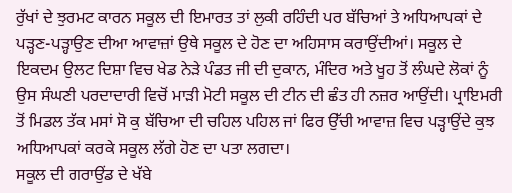ਰੁੱਖਾਂ ਦੇ ਝੁਰਮਟ ਕਾਰਨ ਸਕੂਲ ਦੀ ਇਮਾਰਤ ਤਾਂ ਲੁਕੀ ਰਹਿੰਦੀ ਪਰ ਬੱਚਿਆਂ ਤੇ ਅਧਿਆਪਕਾਂ ਦੇ ਪੜ੍ਹਣ-ਪੜ੍ਹਾਉਣ ਦੀਆ ਆਵਾਜ਼ਾਂ ਉਥੇ ਸਕੂਲ ਦੇ ਹੋਣ ਦਾ ਅਹਿਸਾਸ ਕਰਾਉਂਦੀਆਂ। ਸਕੂਲ ਦੇ ਇਕਦਮ ਉਲਟ ਦਿਸ਼ਾ ਵਿਚ ਖੇਡ ਨੇੜੇ ਪੰਡਤ ਜੀ ਦੀ ਦੁਕਾਨ, ਮੰਦਿਰ ਅਤੇ ਖੂਹ ਤੋਂ ਲੰਘਦੇ ਲੋਕਾਂ ਨੂੰ ਉਸ ਸੰਘਣੀ ਪਰਦਾਦਾਰੀ ਵਿਚੋਂ ਮਾੜੀ ਮੋਟੀ ਸਕੂਲ ਦੀ ਟੀਨ ਦੀ ਛੰਤ ਹੀ ਨਜ਼ਰ ਆਉਂਦੀ। ਪ੍ਰਾਇਮਰੀ ਤੋਂ ਮਿਡਲ ਤੱਕ ਮਸਾਂ ਸੋ ਕੁ ਬੱਚਿਆ ਦੀ ਚਹਿਲ ਪਹਿਲ ਜਾਂ ਫਿਰ ਉੱਚੀ ਆਵਾਜ਼ ਵਿਚ ਪੜ੍ਹਾਉਂਦੇ ਕੁਝ ਅਧਿਆਪਕਾਂ ਕਰਕੇ ਸਕੂਲ ਲੱਗੇ ਹੋਣ ਦਾ ਪਤਾ ਲਗਦਾ।
ਸਕੂਲ ਦੀ ਗਰਾਉਂਡ ਦੇ ਖੱਬੇ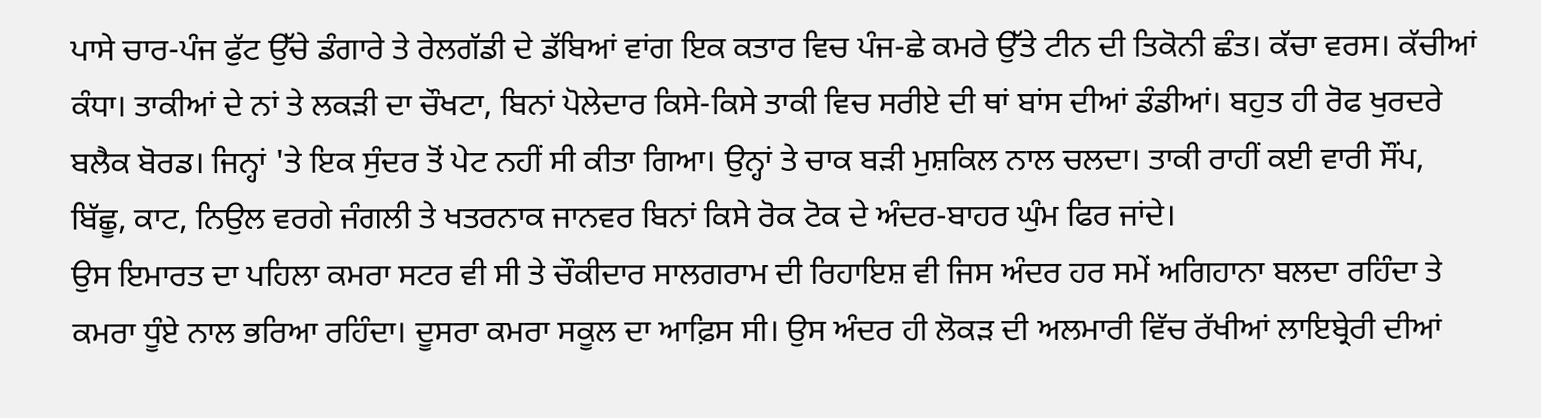ਪਾਸੇ ਚਾਰ-ਪੰਜ ਫੁੱਟ ਉੱਚੇ ਡੰਗਾਰੇ ਤੇ ਰੇਲਗੱਡੀ ਦੇ ਡੱਬਿਆਂ ਵਾਂਗ ਇਕ ਕਤਾਰ ਵਿਚ ਪੰਜ-ਛੇ ਕਮਰੇ ਉੱਤੇ ਟੀਨ ਦੀ ਤਿਕੋਨੀ ਛੰਤ। ਕੱਚਾ ਵਰਸ। ਕੱਚੀਆਂ ਕੰਧਾ। ਤਾਕੀਆਂ ਦੇ ਨਾਂ ਤੇ ਲਕੜੀ ਦਾ ਚੌਖਟਾ, ਬਿਨਾਂ ਪੋਲੇਦਾਰ ਕਿਸੇ-ਕਿਸੇ ਤਾਕੀ ਵਿਚ ਸਰੀਏ ਦੀ ਥਾਂ ਬਾਂਸ ਦੀਆਂ ਡੰਡੀਆਂ। ਬਹੁਤ ਹੀ ਰੋਫ ਖੁਰਦਰੇ ਬਲੈਕ ਬੋਰਡ। ਜਿਨ੍ਹਾਂ 'ਤੇ ਇਕ ਸੁੰਦਰ ਤੋਂ ਪੇਟ ਨਹੀਂ ਸੀ ਕੀਤਾ ਗਿਆ। ਉਨ੍ਹਾਂ ਤੇ ਚਾਕ ਬੜੀ ਮੁਸ਼ਕਿਲ ਨਾਲ ਚਲਦਾ। ਤਾਕੀ ਰਾਹੀਂ ਕਈ ਵਾਰੀ ਸੌਂਪ, ਬਿੱਛੂ, ਕਾਟ, ਨਿਉਲ ਵਰਗੇ ਜੰਗਲੀ ਤੇ ਖਤਰਨਾਕ ਜਾਨਵਰ ਬਿਨਾਂ ਕਿਸੇ ਰੋਕ ਟੋਕ ਦੇ ਅੰਦਰ-ਬਾਹਰ ਘੁੰਮ ਫਿਰ ਜਾਂਦੇ।
ਉਸ ਇਮਾਰਤ ਦਾ ਪਹਿਲਾ ਕਮਰਾ ਸਟਰ ਵੀ ਸੀ ਤੇ ਚੌਕੀਦਾਰ ਸਾਲਗਰਾਮ ਦੀ ਰਿਹਾਇਸ਼ ਵੀ ਜਿਸ ਅੰਦਰ ਹਰ ਸਮੇਂ ਅਗਿਹਾਨਾ ਬਲਦਾ ਰਹਿੰਦਾ ਤੇ ਕਮਰਾ ਧੂੰਏ ਨਾਲ ਭਰਿਆ ਰਹਿੰਦਾ। ਦੂਸਰਾ ਕਮਰਾ ਸਕੂਲ ਦਾ ਆਫ਼ਿਸ ਸੀ। ਉਸ ਅੰਦਰ ਹੀ ਲੋਕੜ ਦੀ ਅਲਮਾਰੀ ਵਿੱਚ ਰੱਖੀਆਂ ਲਾਇਬ੍ਰੇਰੀ ਦੀਆਂ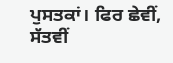ਪੁਸਤਕਾਂ। ਫਿਰ ਛੇਵੀਂ, ਸੱਤਵੀਂ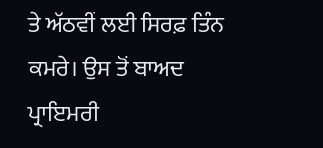ਤੇ ਅੱਠਵੀਂ ਲਈ ਸਿਰਫ਼ ਤਿੰਨ ਕਮਰੇ। ਉਸ ਤੋਂ ਬਾਅਦ ਪ੍ਰਾਇਮਰੀ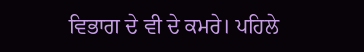ਵਿਭਾਗ ਦੇ ਵੀ ਦੇ ਕਮਰੇ। ਪਹਿਲੇ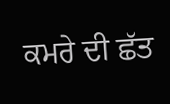ਕਮਰੇ ਦੀ ਛੱਤ